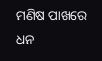ମଣିଷ ପାଖରେ ଧନ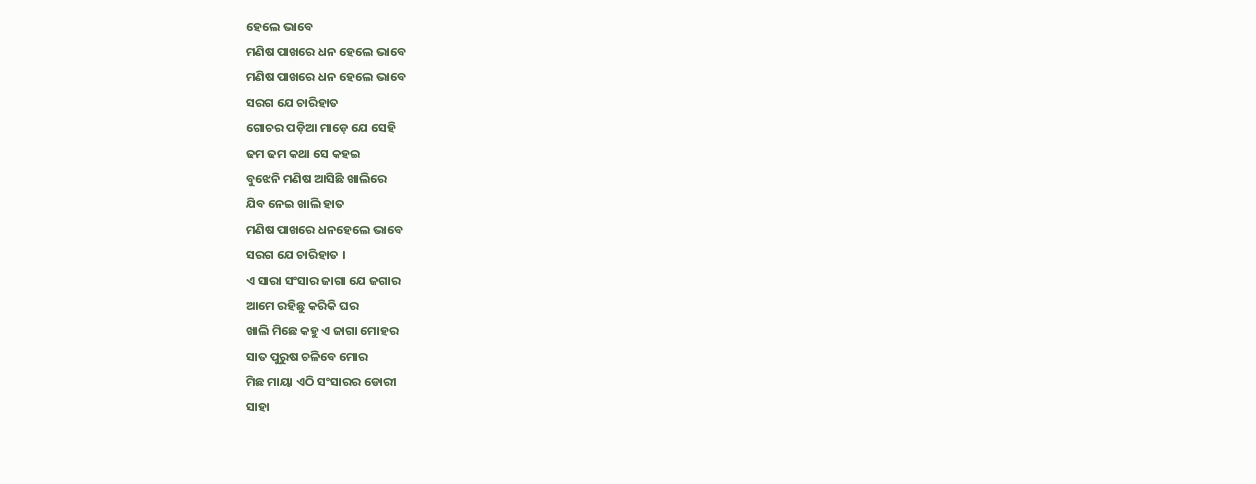ହେଲେ ଭାବେ
ମଣିଷ ପାଖରେ ଧନ ହେଲେ ଭାବେ
ମଣିଷ ପାଖରେ ଧନ ହେଲେ ଭାବେ
ସରଗ ଯେ ଚାରିହାତ
ଗୋଚର ପଡ଼ିଆ ମାଡ଼େ ଯେ ସେହି
ଢମ ଢମ କଥା ସେ କହଇ
ବୁଝେନି ମଣିଷ ଆସିଛି ଖାଲିରେ
ଯିବ ନେଇ ଖାଲି ହାତ
ମଣିଷ ପାଖରେ ଧନହେଲେ ଭାବେ
ସରଗ ଯେ ଚାରିହାତ ।
ଏ ସାରା ସଂସାର ଜାଗା ଯେ ଜଗାର
ଆମେ ରହିଛୁ କରିକି ଘର
ଖାଲି ମିଛେ କହୁ ଏ ଜାଗା ମୋହର
ସାତ ପୁରୁଷ ଚଳିବେ ମୋର
ମିଛ ମାୟା ଏଠି ସଂସାରର ଡୋରୀ
ସାହା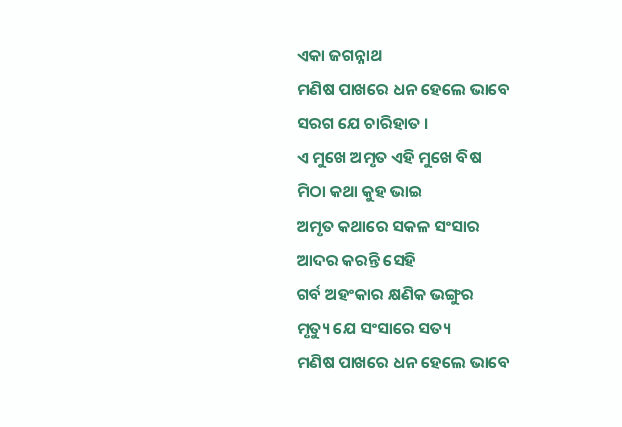ଏକା ଜଗନ୍ନାଥ
ମଣିଷ ପାଖରେ ଧନ ହେଲେ ଭାବେ
ସରଗ ଯେ ଚାରିହାତ ।
ଏ ମୁଖେ ଅମୃତ ଏହି ମୁଖେ ବିଷ
ମିଠା କଥା କୁହ ଭାଇ
ଅମୃତ କଥାରେ ସକଳ ସଂସାର
ଆଦର କରନ୍ତି ସେହି
ଗର୍ବ ଅହଂକାର କ୍ଷଣିକ ଭଙ୍ଗୁର
ମୃତ୍ୟୁ ଯେ ସଂସାରେ ସତ୍ୟ
ମଣିଷ ପାଖରେ ଧନ ହେଲେ ଭାବେ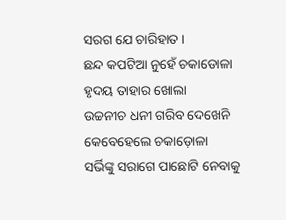ସରଗ ଯେ ଚାରିହାତ ।
ଛନ୍ଦ କପଟିଆ ନୁହେଁ ଚକାଡୋଳା
ହୃଦୟ ତାହାର ଖୋଲା
ଉଚ୍ଚନୀଚ ଧନୀ ଗରିବ ଦେଖେନି
କେବେହେଲେ ଚକାଡ଼ୋଳା
ସର୍ଭିଙ୍କୁ ସରାଗେ ପାଛୋଟି ନେବାକୁ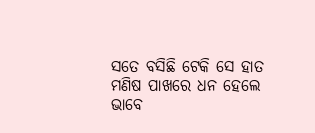ସତେ ବସିଛି ଟେକି ସେ ହାତ
ମଣିଷ ପାଖରେ ଧନ ହେଲେ ଭାବେ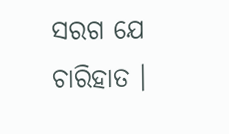ସରଗ ଯେ ଚାରିହାତ ।